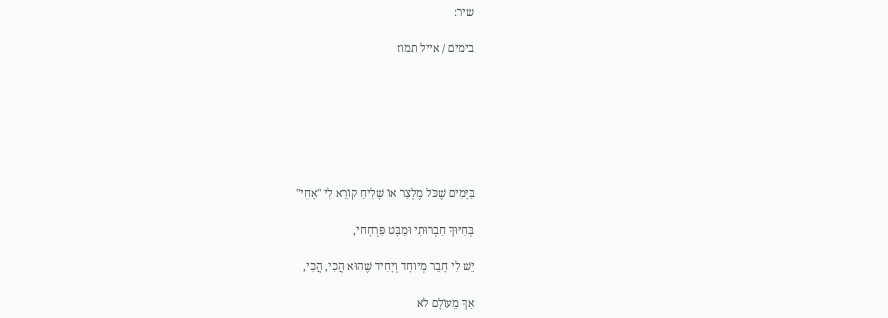שיר:

בימים / אייל תמוז







בַּיָּמִים שֶׁכֹּל מֶלְצַר אוֹ שָׁלִיחַ קוֹרֵא לִי "אָחִי"

בְּחִיּוּךְ חַבְרוּתִי וּמַבָּט פִּרְחָחי,

יֵשׁ לִי חָבֵר מְיוחָד וְיָחִיד שֶׁהוּא הֲכִי, הֲכִי,

אַךְ מֵעוֹלָם לֹא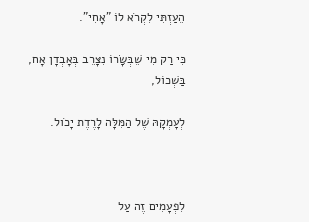הֵעַזְתִּי לִקְרֹא לוֹ "אָחִי".

כִּי רַק מִי שֵׁבְּשָּׂרוֹ נִצָּרֵב בְּאָבְדָן אָח, בַּשְׁכוֹל,

לְעָמְקָהּ שֶׁל הַמִּלָּה לָרֶדֶת יָכֹול.



לִפְעָמִים זֶה עַל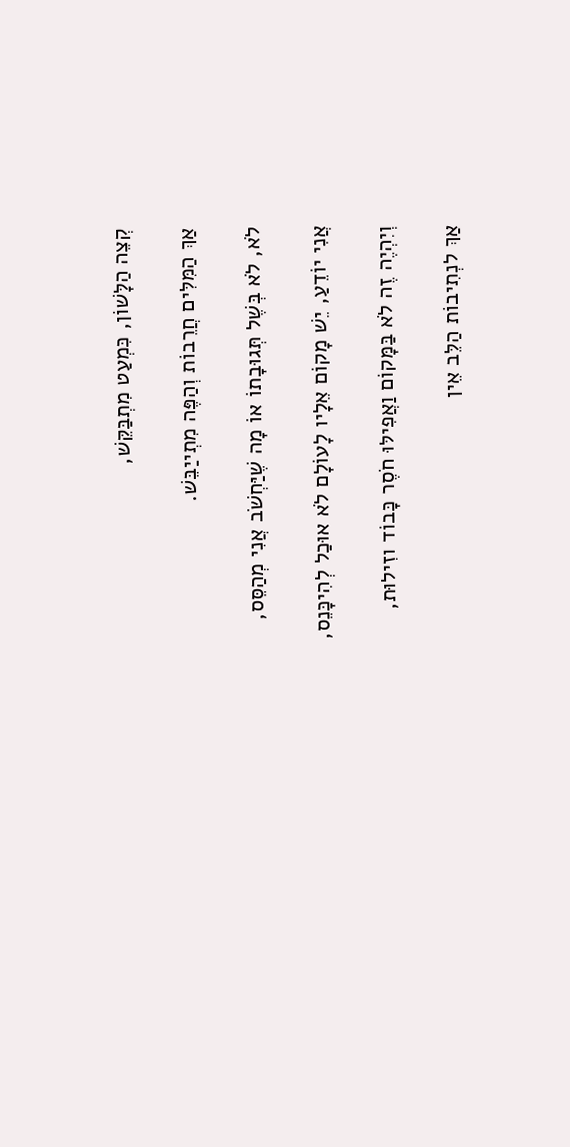קְצֵה הַלָּשׁוֹן, כִּמְעַט מִתְבַּקֵּשׁ,

אַךְ הַמִּלִּים חֲרֵבוֹת וְהַפֶּה מִתְייַבֵּשׁ.

לֹא, לֹא בְּשֶׁל תְּגוּבָתוֹ אוֹ מָה שֶׁיַּחְשֹׁב אֲנִי מְהַסֵּס,

אֲנִי יוֹדֵעַ, יֵשׁ מָקוֹם אֵלָיו לָעוֹלָם לֹא אוּכַל לְהִיכָּנֵס,

וְיִהְיֶה זֶה לֹא בַּמָּקוֹם וַאֲפִילּוּ חֹסֶר כָּבוֹד וזִילוּת,

אַךְ לנְתִיבוֹת הַלֵּב אֵין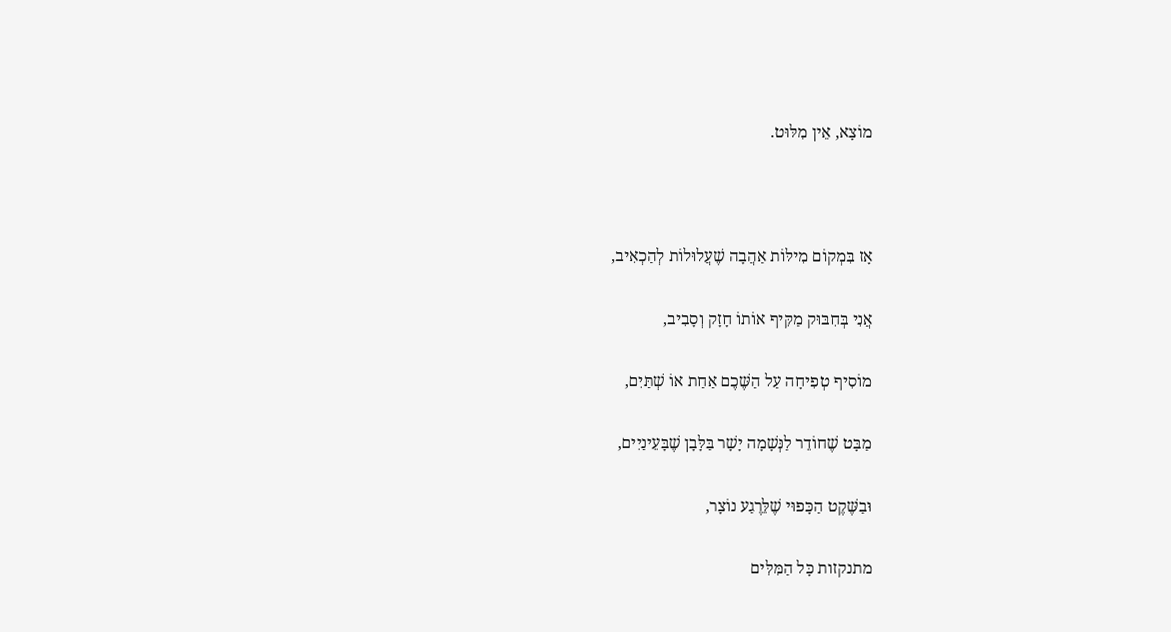מוֹצָא, אֵין מִלּוּט.



אָז בִּמְקוֹם מִילּוֹת אַהֲבָה שֶׁעֲלוּלוֹת לְהַכְאִיב,

אֲנִי בְּחִבּוּק מַקִּיף אוֹתוֹ חָזָק וְסָבִיב,

מוֹסִיף טְפִיחָה עַל הַשֶּׁכֶם אַחַת אוֹ שְׁתַּיִם,

מַבָּט שֶׁחוֹדֵר לַנְּשָׁמָה יָשָׁר בַּלָּבָן שֶׁבָּעֵינַיִים,

וּבַשֶּׁקֶט הַכָּפוּי שֶׁלֵּרֶגַע נוֹצָר,

מתנקזות כָּל הַמִּלִּים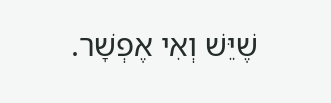שֶׁיֵּשׁ וְאִי אֶפְשָׁר.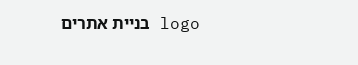logo בניית אתרים